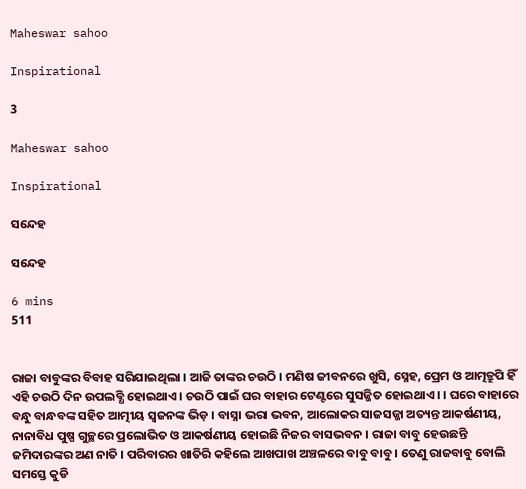Maheswar sahoo

Inspirational

3

Maheswar sahoo

Inspirational

ସନ୍ଦେହ

ସନ୍ଦେହ

6 mins
511


ରାଜା ବାବୁଙ୍କର ବିବାହ ସରିଯାଇଥିଲା । ଆଜି ତାଙ୍କର ଚଉଠି । ମଣିଷ ଜୀବନରେ ଖୁସି, ସ୍ନେହ, ପ୍ରେମ ଓ ଆତ୍ମତ୍ରୁପି ହିଁ ଏହି ଚଉଠି ଦିନ ଉପଲବ୍ଧି ହୋଇଥାଏ । ଚଉଠି ପାଇଁ ଘର ବାହାର ଟେଣ୍ଟରେ ସୁସଜ୍ଜିତ ହୋଇଥାଏ । । ଘରେ ବାହାରେ ବନ୍ଧୁ ବାନ୍ଧବଙ୍କ ସହିତ ଆତ୍ମୀୟ ସ୍ୱଜନଙ୍କ ଭିଡ଼ । ବାସ୍ନା ଭରା ଭବନ, ଆଲୋକର ସାଜସଜ୍ଜା ଅତ୍ୟନ୍ତ ଆକର୍ଷଣୀୟ, ନାନାବିଧ ପୁଷ୍ପ ଗୁଚ୍ଛରେ ପ୍ରଲୋଭିତ ଓ ଆକର୍ଷଣୀୟ ହୋଇଛି ନିଜର ବାସଭବନ । ରାଜା ବାବୁ ହେଉଛନ୍ତି ଜମିଦାରଙ୍କର ଅଣ ନାତି । ପରିବାରର ଖାତିରି କହିଲେ ଆଖପାଖ ଅଞ୍ଚଳରେ ବାବୁ ବାବୁ । ତେଣୁ ରାଜବାବୁ ବୋଲି ସମସ୍ତେ କୁଡି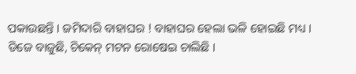ପକାଉଛନ୍ତି । ଜମିଦାରି ବାହାଘର ! ବାହାଘର ହେଲା ଭଳି ହୋଇଛି ମଧ୍ୟ । ଡିଜେ ବାଜୁଛି, ଚିକେନ୍ ମଟନ ରୋଷେଇ ଚାଲିଛି ।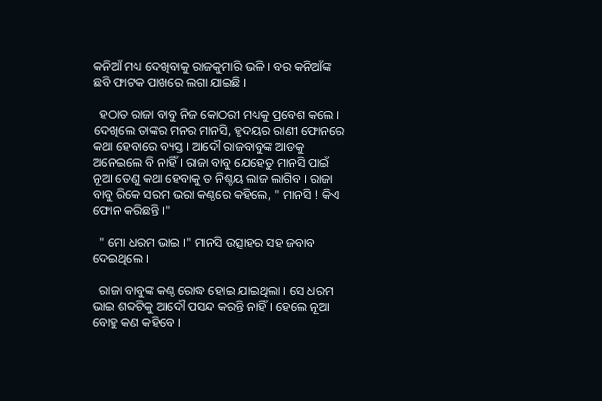କନିଆଁ ମଧ୍ୟ ଦେଖିବାକୁ ରାଜକୁମାରି ଭଳି । ବର କନିଆଁଙ୍କ ଛବି ଫାଟକ ପାଖରେ ଲଗା ଯାଇଛି ।

  ହଠାତ ରାଜା ବାବୁ ନିଜ କୋଠରୀ ମଧ୍ୟକୁ ପ୍ରବେଶ କଲେ । ଦେଖିଲେ ତାଙ୍କର ମନର ମାନସି, ହୃଦୟର ରାଣୀ ଫୋନରେ କଥା ହେବାରେ ବ୍ୟସ୍ତ । ଆଦୌ ରାଜବାବୁଙ୍କ ଆଡକୁ ଅନେଇଲେ ବି ନାହିଁ । ରାଜା ବାବୁ ଯେହେତୁ ମାନସି ପାଇଁ ନୂଆ ତେଣୁ କଥା ହେବାକୁ ତ ନିଶ୍ଚୟ ଲାଜ ଲାଗିବ । ରାଜା ବାବୁ ରିକେ ସରମ ଭରା କଣ୍ଠରେ କହିଲେ, " ମାନସି ! କିଏ ଫୋନ କରିଛନ୍ତି ।"

  " ମୋ ଧରମ ଭାଇ ।" ମାନସି ଉତ୍ସାହର ସହ ଜବାବ ଦେଇଥିଲେ ।

  ରାଜା ବାବୁଙ୍କ କଣ୍ଠ ରୋଦ୍ଧ ହୋଇ ଯାଇଥିଲା । ସେ ଧରମ ଭାଇ ଶବ୍ଦଟିକୁ ଆଦୌ ପସନ୍ଦ କରନ୍ତି ନାହିଁ । ହେଲେ ନୂଆ ବୋହୁ କଣ କହିବେ ।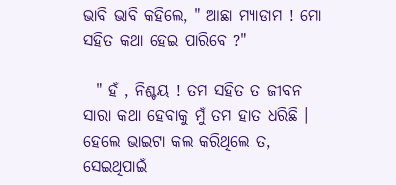ଭାବି ଭାବି କହିଲେ, " ଆଛା ମ୍ୟାଡାମ ! ମୋ ସହିତ କଥା ହେଇ ପାରିବେ ?"

  " ହଁ , ନିଶ୍ଚୟ ! ତମ ସହିତ ତ ଜୀବନ ସାରା କଥା ହେବାକୁ ମୁଁ ତମ ହାତ ଧରିଛି । ହେଲେ ଭାଇଟା କଲ କରିଥିଲେ ତ, ସେଇଥିପାଇଁ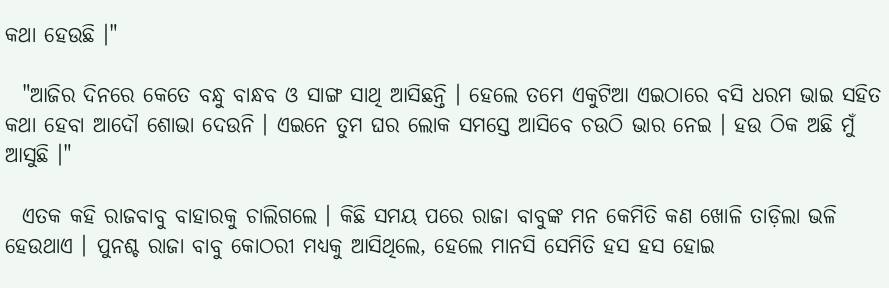କଥା ହେଉଛି ।"

  "ଆଜିର ଦିନରେ କେତେ ବନ୍ଧୁ ବାନ୍ଧବ ଓ ସାଙ୍ଗ ସାଥି ଆସିଛନ୍ତି । ହେଲେ ତମେ ଏକୁଟିଆ ଏଇଠାରେ ବସି ଧରମ ଭାଇ ସହିତ କଥା ହେବା ଆଦୌ ଶୋଭା ଦେଉନି । ଏଇନେ ତୁମ ଘର ଲୋକ ସମସ୍ତେ ଆସିବେ ଚଉଠି ଭାର ନେଇ । ହଉ ଠିକ ଅଛି ମୁଁ ଆସୁଛି ।"

  ଏତକ କହି ରାଜବାବୁ ବାହାରକୁ ଚାଲିଗଲେ । କିଛି ସମୟ ପରେ ରାଜା ବାବୁଙ୍କ ମନ କେମିତି କଣ ଖୋଳି ତାଡ଼ିଲା ଭଳି ହେଉଥାଏ । ପୁନଶ୍ଚ ରାଜା ବାବୁ କୋଠରୀ ମଧ୍ୟକୁ ଆସିଥିଲେ, ହେଲେ ମାନସି ସେମିତି ହସ ହସ ହୋଇ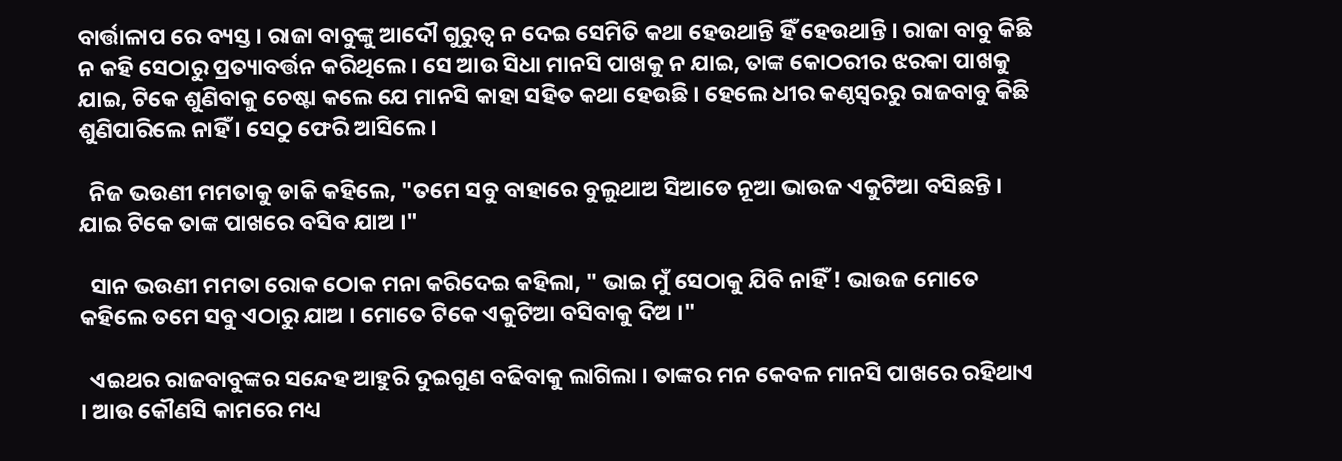ବାର୍ତ୍ତାଳାପ ରେ ବ୍ୟସ୍ତ । ରାଜା ବାବୁଙ୍କୁ ଆଦୌ ଗୁରୁତ୍ୱ ନ ଦେଇ ସେମିତି କଥା ହେଉଥାନ୍ତି ହିଁ ହେଉଥାନ୍ତି । ରାଜା ବାବୁ କିଛି ନ କହି ସେଠାରୁ ପ୍ରତ୍ୟାବର୍ତ୍ତନ କରିଥିଲେ । ସେ ଆଉ ସିଧା ମାନସି ପାଖକୁ ନ ଯାଇ, ତାଙ୍କ କୋଠରୀର ଝରକା ପାଖକୁ ଯାଇ, ଟିକେ ଶୁଣିବାକୁ ଚେଷ୍ଟା କଲେ ଯେ ମାନସି କାହା ସହିତ କଥା ହେଉଛି । ହେଲେ ଧୀର କଣ୍ଠସ୍ୱରରୁ ରାଜବାବୁ କିଛି ଶୁଣିପାରିଲେ ନାହିଁ । ସେଠୁ ଫେରି ଆସିଲେ ।

  ନିଜ ଭଉଣୀ ମମତାକୁ ଡାକି କହିଲେ, "ତମେ ସବୁ ବାହାରେ ବୁଲୁଥାଅ ସିଆଡେ ନୂଆ ଭାଉଜ ଏକୁଟିଆ ବସିଛନ୍ତି । ଯାଇ ଟିକେ ତାଙ୍କ ପାଖରେ ବସିବ ଯାଅ ।"

  ସାନ ଭଉଣୀ ମମତା ରୋକ ଠୋକ ମନା କରିଦେଇ କହିଲା, " ଭାଇ ମୁଁ ସେଠାକୁ ଯିବି ନାହିଁ ! ଭାଉଜ ମୋତେ କହିଲେ ତମେ ସବୁ ଏଠାରୁ ଯାଅ । ମୋତେ ଟିକେ ଏକୁଟିଆ ବସିବାକୁ ଦିଅ ।"

  ଏଇଥର ରାଜବାବୁଙ୍କର ସନ୍ଦେହ ଆହୁରି ଦୁଇଗୁଣ ବଢିବାକୁ ଲାଗିଲା । ତାଙ୍କର ମନ କେବଳ ମାନସି ପାଖରେ ରହିଥାଏ । ଆଉ କୌଣସି କାମରେ ମଧ୍ୟ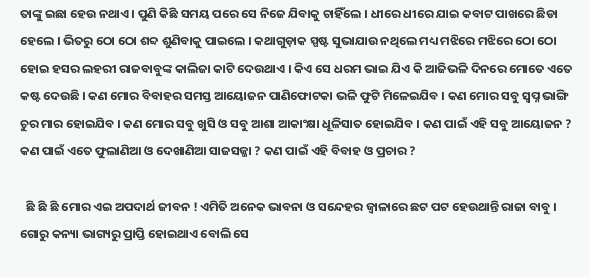ତାଙ୍କୁ ଇଛା ହେଉ ନଥାଏ । ପୁଣି କିଛି ସମୟ ପରେ ସେ ନିଜେ ଯିବାକୁ ଚାହିଁଲେ । ଧୀରେ ଧୀରେ ଯାଇ କବାଟ ପାଖରେ ଛିଡା ହେଲେ । ଭିତରୁ ଠୋ ଠୋ ଶବ୍ଦ ଶୁଣିବାକୁ ପାଇଲେ । କଥାଗୁଡ଼ାକ ସ୍ପଷ୍ଟ ସୁଭାଯାଉ ନଥିଲେ ମଧ୍ୟ ମଝିରେ ମଝିରେ ଠୋ ଠୋ ହୋଇ ହସର ଲହରୀ ରାଜବାବୁଙ୍କ କାଲିଜା କାଟି ଦେଉଥାଏ । କିଏ ସେ ଧରମ ଭାଇ ଯିଏ କି ଆଜିଭଳି ଦିନରେ ମୋତେ ଏତେ କଷ୍ଟ ଦେଉଛି । କଣ ମୋର ବିବାହର ସମସ୍ତ ଆୟୋଜନ ପାଣିଫୋଟକା ଭଳି ଫୁଟି ମିଳେଇଯିବ । କଣ ମୋର ସବୁ ସ୍ୱପ୍ନ ଭାଙ୍ଗି ଚୁର ମାର ହୋଇଯିବ । କଣ ମୋର ସବୁ ଖୁସି ଓ ସବୁ ଆଶା ଆକାଂକ୍ଷା ଧୂଳିସାତ ହୋଇଯିବ । କଣ ପାଇଁ ଏହି ସବୁ ଆୟୋଜନ ? କଣ ପାଇଁ ଏତେ ଫୁଲାଣିଆ ଓ ଦେଖାଣିଆ ସାଜସଜ୍ଜା ? କଣ ପାଇଁ ଏହି ବିବାହ ଓ ପ୍ରଚାର ?

  ଛି ଛି ଛି ମୋର ଏଇ ଅପଦାର୍ଥ ଜୀବନ ! ଏମିତି ଅନେକ ଭାବନା ଓ ସନ୍ଦେହର ଜ୍ୱାଳାରେ ଛଟ ପଟ ହେଉଥାନ୍ତି ରାଜା ବାବୁ । ଗୋରୁ କନ୍ୟା ଭାଗ୍ୟରୁ ପ୍ରାପ୍ତି ହୋଇଥାଏ ବୋଲି ସେ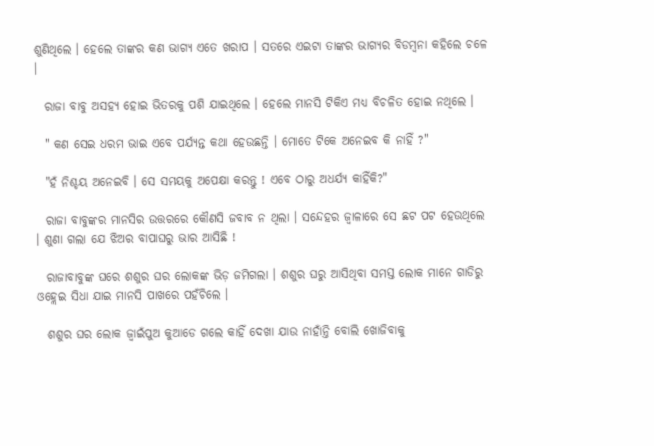ଶୁଣିଥିଲେ । ହେଲେ ତାଙ୍କର କଣ ଭାଗ୍ୟ ଏତେ ଖରାପ । ସତରେ ଏଇଟା ତାଙ୍କର ଭାଗ୍ୟର ବିଡମ୍ବନା କହିଲେ ଚଳେ ।

  ରାଜା ବାବୁ ଅସହ୍ୟ ହୋଇ ଭିତରକୁ ପଶି ଯାଇଥିଲେ । ହେଲେ ମାନସି ଟିକିଏ ମଧ୍ୟ ବିଚଳିତ ହୋଇ ନଥିଲେ ।

  " କଣ ସେଇ ଧରମ ଭାଇ ଏବେ ପର୍ଯ୍ୟନ୍ତ କଥା ହେଉଛନ୍ତି । ମୋତେ ଟିକେ ଅନେଇବ କି ନାହିଁ ?"

  "ହଁ ନିଶ୍ଚୟ ଅନେଇବି । ସେ ସମୟକୁ ଅପେକ୍ଷା କରନ୍ତୁ ! ଏବେ ଠାରୁ ଅଧର୍ଯ୍ୟ କାହିଁକି?"

  ରାଜା ବାବୁଙ୍କର ମାନସିର ଉତ୍ତରରେ କୌଣସି ଜବାବ ନ ଥିଲା । ସନ୍ଦେହର ଜ୍ୱାଳାରେ ସେ ଛଟ ପଟ ହେଉଥିଲେ । ଶୁଣା ଗଲା ଯେ ଝିଅର ବାପାଘରୁ ଭାର ଆସିଛି !

  ରାଜାବାବୁଙ୍କ ଘରେ ଶଶୁର ଘର ଲୋକଙ୍କ ଭିଡ଼ ଜମିଗଲା । ଶଶୁର ଘରୁ ଆସିଥିବା ସମସ୍ତ ଲୋକ ମାନେ ଗାଡିରୁ ଓହ୍ଲେଇ ସିଧା ଯାଇ ମାନସି ପାଖରେ ପହଁଚିଲେ ।

  ଶଶୁର ଘର ଲୋକ ଜ୍ୱାଇଁପୁଅ କୁଆଡେ ଗଲେ କାହିଁ ଦେଖା ଯାଉ ନାହାଁନ୍ତି ବୋଲି ଖୋଜିବାକୁ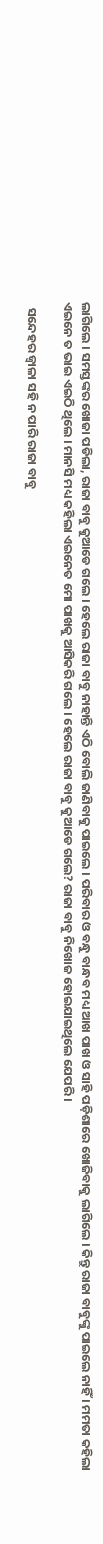ଲାଗିଲେ । ସମସ୍ତଙ୍କର ଖୋଜା ପଡିଲା, ରାଜା ବାବୁ କୁଆଡେ ଗଲେ । ହେଲେ ରାଜା ବାବୁ ନାହାନ୍ତି ଏଠି ବୋଲି ଜାଣିବାକୁ ପାଇଲେ । ପରିବାର ଓ ବନ୍ଧୁ ବାନ୍ଧବ ମଧ୍ୟ ଆଖ ପାଖ ଓ ସାହି ପଡ଼ିଶାରେ ଖୋଜିବାକୁ ଲାଗିଲେ । କିନ୍ତୁ ରାଜା ବାବୁଙ୍କୁ ପାଇଲେ ନାହିଁ । ମମତା କହିଲା ଏଇନେ ତ ଭାଇ ଏଇଠି ଥିଲେ । ମାନସି ମଧ୍ୟ କହିଲା ଏଇନେତ ମୋ ପାଖକୁ ଆସିକରି ଗଲେ । ହେଲେ ରାଜା ବାବୁ କୁଆଡେ ଗଲେ? ରାଜା ବାବୁ ନିଖୋଜ ହୋଇଯାଇଥିଲେ ଯେପରି ।

  ସନ୍ଦେହର ଜ୍ୱାଳା ସହି ନ ପାରି ରାଜା ବାବୁ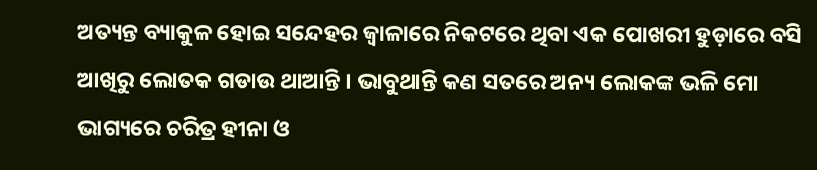ଅତ୍ୟନ୍ତ ବ୍ୟାକୁଳ ହୋଇ ସନ୍ଦେହର ଜ୍ୱାଳାରେ ନିକଟରେ ଥିବା ଏକ ପୋଖରୀ ହୁଡ଼ାରେ ବସି ଆଖିରୁ ଲୋତକ ଗଡାଉ ଥାଆନ୍ତି । ଭାବୁଥାନ୍ତି କଣ ସତରେ ଅନ୍ୟ ଲୋକଙ୍କ ଭଳି ମୋ ଭାଗ୍ୟରେ ଚରିତ୍ର ହୀନା ଓ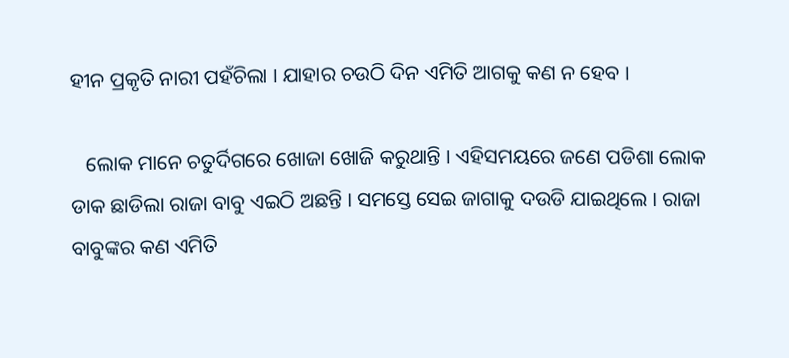ହୀନ ପ୍ରକୃତି ନାରୀ ପହଁଚିଲା । ଯାହାର ଚଉଠି ଦିନ ଏମିତି ଆଗକୁ କଣ ନ ହେବ ।

   ଲୋକ ମାନେ ଚତୁର୍ଦିଗରେ ଖୋଜା ଖୋଜି କରୁଥାନ୍ତି । ଏହିସମୟରେ ଜଣେ ପଡିଶା ଲୋକ ଡାକ ଛାଡିଲା ରାଜା ବାବୁ ଏଇଠି ଅଛନ୍ତି । ସମସ୍ତେ ସେଇ ଜାଗାକୁ ଦଉଡି ଯାଇଥିଲେ । ରାଜା ବାବୁଙ୍କର କଣ ଏମିତି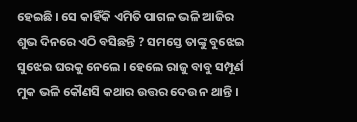ହେଇଛି । ସେ କାହିଁକି ଏମିତି ପାଗଳ ଭଳି ଆଜିର ଶୁଭ ଦିନରେ ଏଠି ବସିଛନ୍ତି ? ସମସ୍ତେ ତାଙ୍କୁ ବୁଝେଇ ସୁଝେଇ ଘରକୁ ନେଲେ । ହେଲେ ରାଜୁ ବାବୁ ସମ୍ପୂର୍ଣ ମୁକ ଭଳି କୌଣସି କଥାର ଉତ୍ତର ଦେଉ ନ ଥାନ୍ତି ।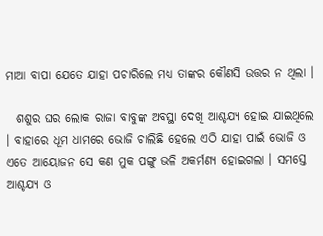ମାଆ ବାପା ଯେତେ ଯାହା ପଚାରିଲେ ମଧ୍ୟ ତାଙ୍କର କୌଣସି ଉତ୍ତର ନ ଥିଲା ।

  ଶଶୁର ଘର ଲୋକ ରାଜା ବାବୁଙ୍କ ଅବସ୍ଥା ଦେଖି ଆଶ୍ଚଯ୍ୟ ହୋଇ ଯାଇଥିଲେ । ବାହାରେ ଧୂମ ଧାମରେ ଭୋଜି ଚାଲିଛି ହେଲେ ଏଠି ଯାହା ପାଇଁ ଭୋଜି ଓ ଏତେ ଆୟୋଜନ ସେ କଣ ମୁକ ପଙ୍ଗୁ ଭଳି ଅକର୍ମଣ୍ୟ ହୋଇଗଲା । ସମସ୍ତେ ଆଶ୍ଚଯ୍ୟ ଓ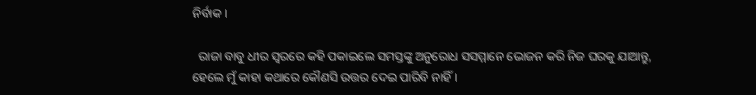ନିର୍ବାକ ।

  ରାଜା ବାବୁ ଧୀର ସ୍ୱରରେ କହି ପକାଇଲେ ସମସ୍ତଙ୍କୁ ଅନୁରୋଧ ସସମ୍ମାନେ ଭୋଜନ କରି ନିଜ ଘରକୁ ଯାଆନ୍ତୁ, ହେଲେ ମୁଁ କାହା କଥାରେ କୌଣସି ଉତ୍ତର ଦେଇ ପାରିବି ନାହିଁ ।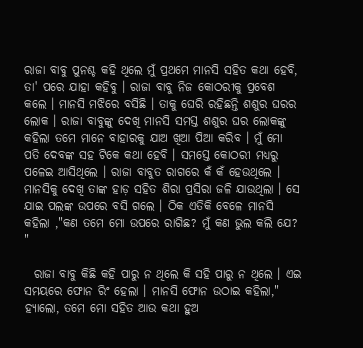ରାଜା ବାବୁ ପୁନଶ୍ଚ କହି ଥିଲେ ମୁଁ ପ୍ରଥମେ ମାନସି ସହିତ କଥା ହେବି, ତା' ପରେ ଯାହା କହିବୁ । ରାଜା ବାବୁ ନିଜ କୋଠରୀକୁ ପ୍ରବେଶ କଲେ । ମାନସି ମଝିରେ ବସିଛି । ତାକୁ ଘେରି ରହିଛନ୍ତି ଶଶୁର ଘରର ଲୋକ । ରାଜା ବାବୁଙ୍କୁ ଦେଖି ମାନସି ସମସ୍ତ ଶଶୁର ଘର ଲୋକଙ୍କୁ କହିଲା ତମେ ମାନେ ବାହାରକୁ ଯାଅ ଖିଆ ପିଆ କରିବ । ମୁଁ ମୋ ପତି ଦେବଙ୍କ ସହ ଟିକେ କଥା ହେବି । ସମସ୍ତେ କୋଠରୀ ମଧ୍ୟରୁ ପଳେଇ ଆସିଥିଲେ । ରାଜା ବାବୁତ ରାଗରେ କଁ କଁ ହେଉଥିଲେ । ମାନସିକୁ ଦେଖି ତାଙ୍କ ହାଡ଼ ସହିତ ଶିରା ପ୍ରସିରା ଜଳି ଯାଉଥିଲା । ସେ ଯାଇ ପଲଙ୍କ ଉପରେ ବସି ଗଲେ । ଠିକ ଏତିକି ବେଳେ ମାନସି କହିଲା ,"କଣ ତମେ ମୋ ଉପରେ ରାଗିଛ? ମୁଁ କଣ ଭୁଲ କଲି ଯେ? "

  ରାଜା ବାବୁ କିଛି କହି ପାରୁ ନ ଥିଲେ କି ସହି ପାରୁ ନ ଥିଲେ । ଏଇ ସମୟରେ ଫୋନ ରିଂ ହେଲା । ମାନସି ଫୋନ ଉଠାଇ କହିଲା," ହ୍ୟାଲୋ, ତମେ ମୋ ସହିତ ଆଉ କଥା ହୁଅ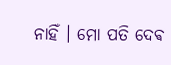ନାହିଁ । ମୋ ପତି ଦେଵ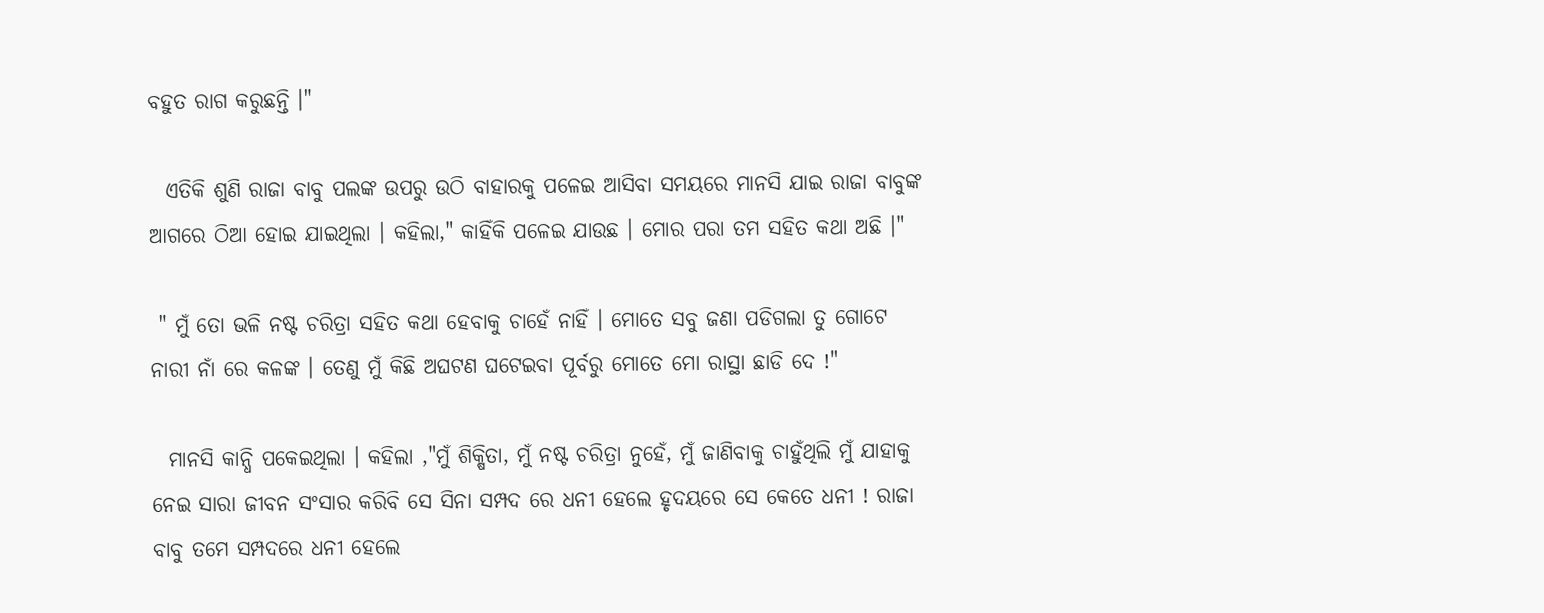ବହୁତ ରାଗ କରୁଛନ୍ତି ।"

  ଏତିକି ଶୁଣି ରାଜା ବାବୁ ପଲଙ୍କ ଉପରୁ ଉଠି ବାହାରକୁ ପଳେଇ ଆସିବା ସମୟରେ ମାନସି ଯାଇ ରାଜା ବାବୁଙ୍କ ଆଗରେ ଠିଆ ହୋଇ ଯାଇଥିଲା । କହିଲା," କାହିଁକି ପଳେଇ ଯାଉଛ । ମୋର ପରା ତମ ସହିତ କଥା ଅଛି ।"

 " ମୁଁ ତୋ ଭଳି ନଷ୍ଟ ଚରିତ୍ରା ସହିତ କଥା ହେବାକୁ ଚାହେଁ ନାହିଁ । ମୋତେ ସବୁ ଜଣା ପଡିଗଲା ତୁ ଗୋଟେ ନାରୀ ନାଁ ରେ କଳଙ୍କ । ତେଣୁ ମୁଁ କିଛି ଅଘଟଣ ଘଟେଇବା ପୂର୍ବରୁ ମୋତେ ମୋ ରାସ୍ଥା ଛାଡି ଦେ !"

  ମାନସି କାନ୍ଧି ପକେଇଥିଲା । କହିଲା ,"ମୁଁ ଶିକ୍ଷିତା, ମୁଁ ନଷ୍ଟ ଚରିତ୍ରା ନୁହେଁ, ମୁଁ ଜାଣିବାକୁ ଚାହୁଁଥିଲି ମୁଁ ଯାହାକୁ ନେଇ ସାରା ଜୀବନ ସଂସାର କରିବି ସେ ସିନା ସମ୍ପଦ ରେ ଧନୀ ହେଲେ ହୃଦୟରେ ସେ କେତେ ଧନୀ ! ରାଜା ବାବୁ ତମେ ସମ୍ପଦରେ ଧନୀ ହେଲେ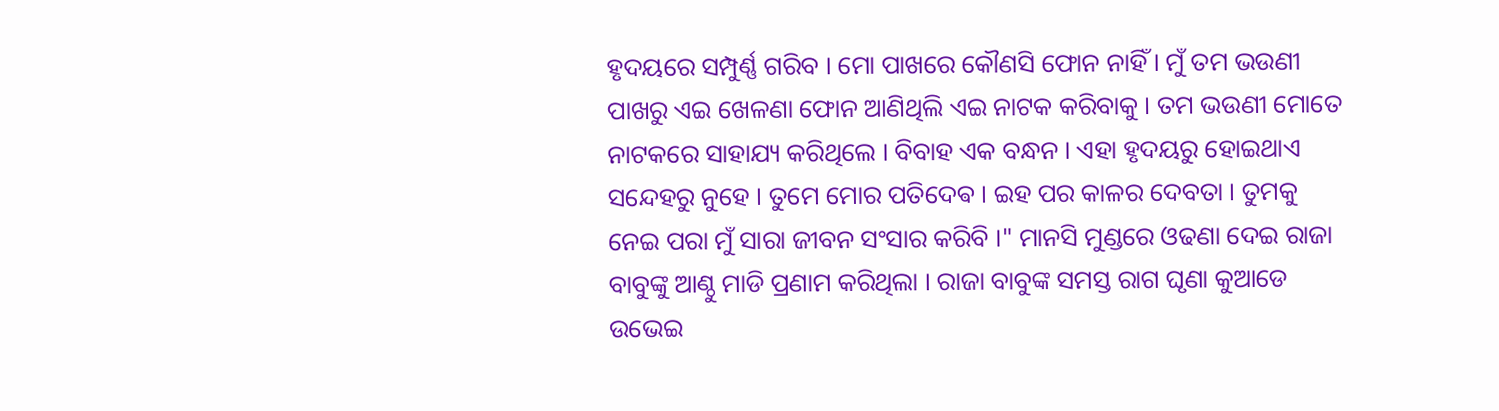ହୃଦୟରେ ସମ୍ପୁର୍ଣ୍ଣ ଗରିବ । ମୋ ପାଖରେ କୌଣସି ଫୋନ ନାହିଁ । ମୁଁ ତମ ଭଉଣୀ ପାଖରୁ ଏଇ ଖେଳଣା ଫୋନ ଆଣିଥିଲି ଏଇ ନାଟକ କରିବାକୁ । ତମ ଭଉଣୀ ମୋତେ ନାଟକରେ ସାହାଯ୍ୟ କରିଥିଲେ । ବିବାହ ଏକ ବନ୍ଧନ । ଏହା ହୃଦୟରୁ ହୋଇଥାଏ ସନ୍ଦେହରୁ ନୁହେ । ତୁମେ ମୋର ପତିଦେଵ । ଇହ ପର କାଳର ଦେବତା । ତୁମକୁ ନେଇ ପରା ମୁଁ ସାରା ଜୀବନ ସଂସାର କରିବି ।" ମାନସି ମୁଣ୍ଡରେ ଓଢଣା ଦେଇ ରାଜା ବାବୁଙ୍କୁ ଆଣ୍ଠୁ ମାଡି ପ୍ରଣାମ କରିଥିଲା । ରାଜା ବାବୁଙ୍କ ସମସ୍ତ ରାଗ ଘୃଣା କୁଆଡେ ଉଭେଇ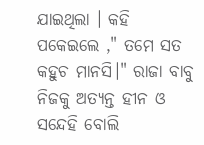ଯାଇଥିଲା । କହି ପକେଇଲେ ," ତମେ ସତ କହୁଚ ମାନସି।" ରାଜା ବାବୁ ନିଜକୁ ଅତ୍ୟନ୍ତ ହୀନ ଓ ସନ୍ଦେହି ବୋଲି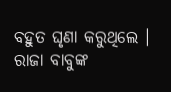ବହୁତ ଘୃଣା କରୁଥିଲେ । ରାଜା ବାବୁଙ୍କ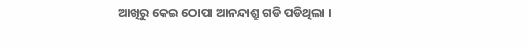ଆଖିରୁ କେଇ ଠୋପା ଆନନ୍ଦାଶ୍ରୁ ଗଡି ପଡିଥିଲା ।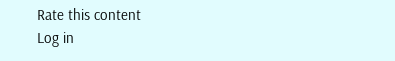Rate this content
Log in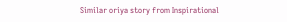Similar oriya story from Inspirational